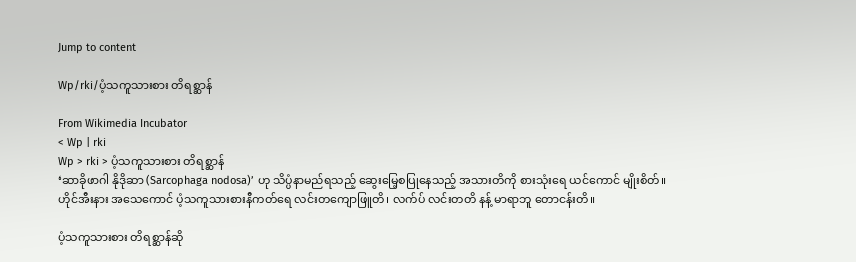Jump to content

Wp/rki/ပံ့သကူသားစား တိရစ္ဆာန်

From Wikimedia Incubator
< Wp | rki
Wp > rki > ပံ့သကူသားစား တိရစ္ဆာန်
‘ဆာခိုဖာဂါ နိုဒိုဆာ (Sarcophaga nodosa)’ ဟု သိပ္ပံနာမည်ရသည့် ဆွေးမြေ့စပြုနေသည့် အသားတိကို စားသုံးရေ ယင်ကောင် မျိုးစိတ်။
ဟိုင်အီးနား အသေကောင် ပံ့သကူသားစားနီကတ်ရေ လင်းတကျောဖြူတိ၊ လက်ပ် လင်းတတိ နန့် မာရာဘူ တောငန်းတိ။

ပံ့သကူသားစား တိရစ္ဆာန်ဆို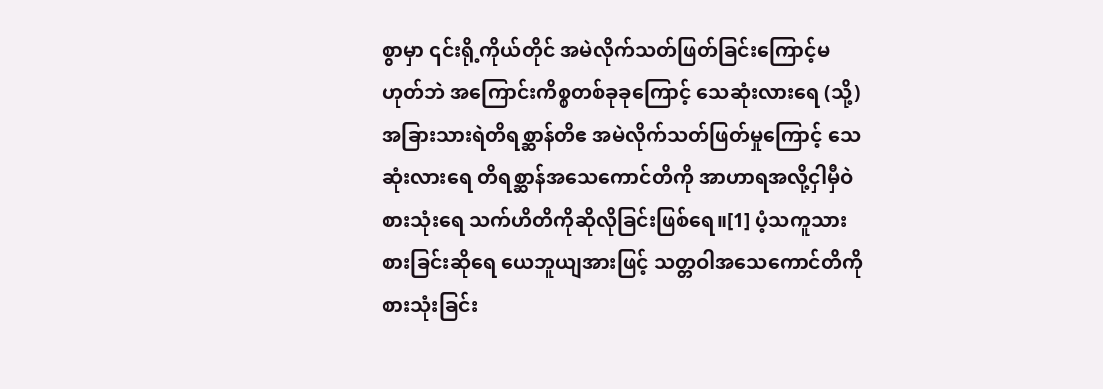စွာမှာ ၎င်းရို့ကိုယ်တိုင် အမဲလိုက်သတ်ဖြတ်ခြင်းကြောင့်မဟုတ်ဘဲ အကြောင်းကိစ္စတစ်ခုခုကြောင့် သေဆုံးလားရေ (သို့) အခြားသားရဲတိရစ္ဆာန်တိဧ အမဲလိုက်သတ်ဖြတ်မှုကြောင့် သေဆုံးလားရေ တိရစ္ဆာန်အသေကောင်တိကို အာဟာရအလို့ငှါမှီဝဲစားသုံးရေ သက်ဟိတိကိုဆိုလိုခြင်းဖြစ်ရေ။[1] ပံ့သကူသားစားခြင်းဆိုရေ ယေဘူယျအားဖြင့် သတ္တဝါအသေကောင်တိကို စားသုံးခြင်း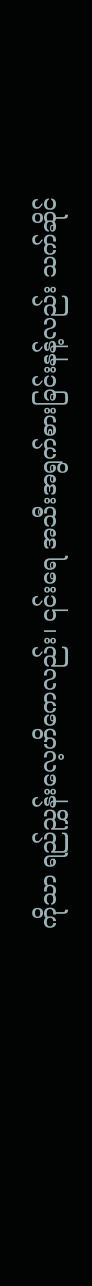ကိုသာ ရည်ညွှန်းလေ့ဟိကေလည်း၊ ၎င်းရေ အသီးအရွက်စားခြင်းနန့်လည်း သက်ဆိုင်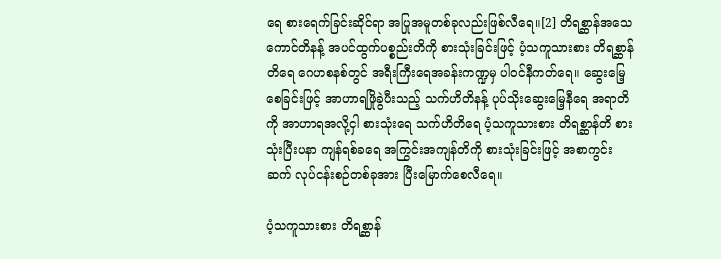ရေ စားရေက်ခြင်းဆိုင်ရာ အပြုအမူတစ်ခုလည်းဖြစ်လီရေ။[2] တိရစ္ဆာန်အသေကောင်တိနန့် အပင်ထွက်ပစ္စည်းတိကို စားသုံးခြင်းဖြင့် ပံ့သကူသားစား တိရစ္ဆာန်တိရေ ဂေဟစနစ်တွင် အရီးကြီးရေအခန်းကဏ္ဍမှ ပါဝင်နီကတ်ရေ။ ဆွေးမြေ့စေခြင်းဖြင့် အာဟာရဖြိုခွဲပီးသည့် သက်ဟိတိနန့် ပုပ်သိုးဆွေးမြေ့နီရေ အရာတိကို အာဟာရအလို့ငှါ စားသုံးရေ သက်ဟိတိရေ ပံ့သကူသားစား တိရစ္ဆာန်တိ စားသုံးပြီးပနာ ကျန်ရစ်ခရေ အကြွင်းအကျန်တိကို စားသုံးခြင်းဖြင့် အစာကွင်းဆက် လုပ်ငန်းစဉ်တစ်ခုအား ပြီးမြောက်စေလီရေ။

ပံ့သကူသားစား တိရစ္ဆာန်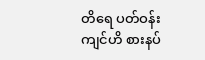တိရေ ပတ်ဝန်းကျင်ဟိ စားနပ်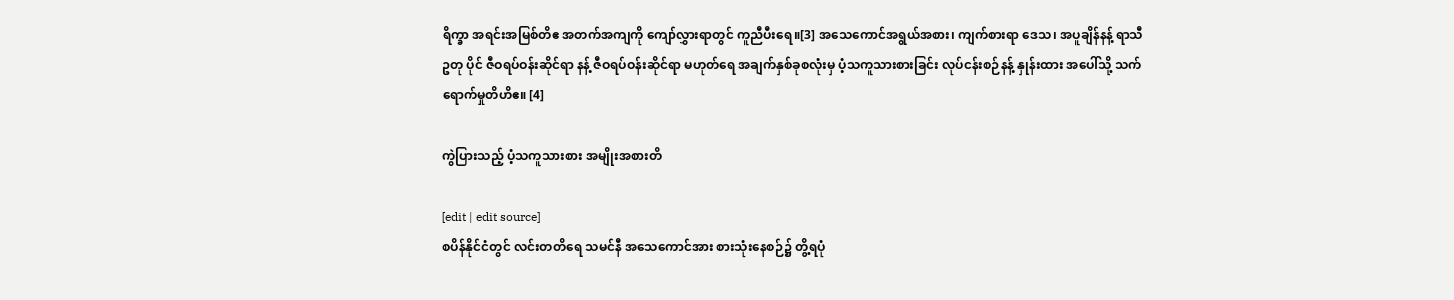ရိက္ခာ အရင်းအမြစ်တိဧ အတက်အကျကို ကျော်လွှားရာတွင် ကူညီပီးရေ။[3] အသေကောင်အရွယ်အစား၊ ကျက်စားရာ ဒေသ၊ အပူချိန်နန့် ရာသီဥတု ပိုင် ဇီဝရပ်ဝန်းဆိုင်ရာ နန့် ဇီဝရပ်ဝန်းဆိုင်ရာ မဟုတ်ရေ အချက်နှစ်ခုစလုံးမှ ပံ့သကူသားစားခြင်း လုပ်ငန်းစဉ်နန့် နှုန်းထား အပေါ်သို့ သက်ရောက်မှုတိဟိဧ။ [4]

ကွဲပြားသည့် ပံ့သကူသားစား အမျိုးအစားတိ

[edit | edit source]
စပိန်နိုင်ငံတွင် လင်းတတိရေ သမင်နီ အသေကောင်အား စားသုံးနေစဉ်၌ တွိ့ရပုံ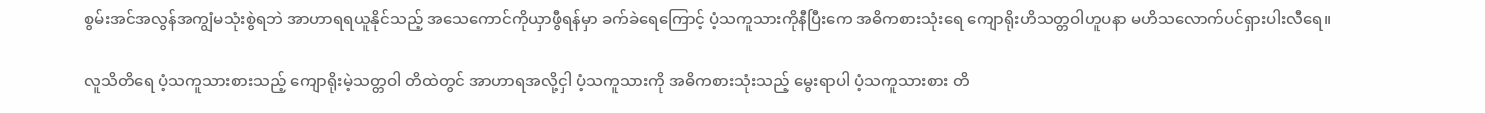စွမ်းအင်အလွန်အကျွံမသုံးစွဲရဘဲ အာဟာရရယူနိုင်သည့် အသေကောင်ကိုယှာဖွီရန်မှာ ခက်ခဲရေကြောင့် ပံ့သကူသားကိုနီပြီးကေ အဓိကစားသုံးရေ ကျောရိုးဟိသတ္တဝါဟူပနာ မဟိသလောက်ပင်ရှားပါးလီရေ။

လူသိတိရေ ပံ့သကူသားစားသည့် ကျောရိုးမဲ့သတ္တဝါ တိထဲတွင် အာဟာရအလို့ငှါ ပံ့သကူသားကို အဓိကစားသုံးသည့် မွေးရာပါ ပံ့သကူသားစား တိ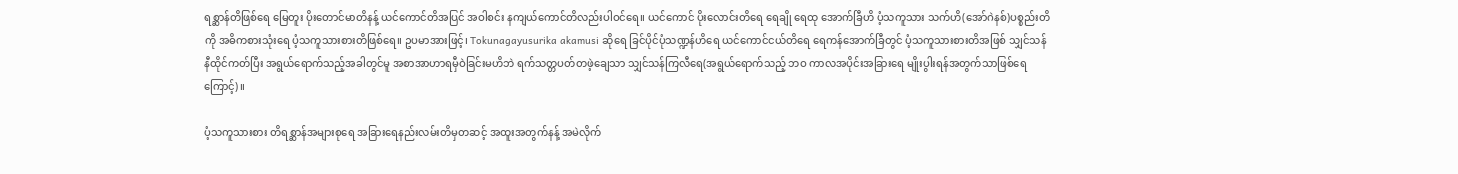ရစ္ဆာန်တိဖြစ်ရေ မြေတူး ပိုးတောင်မာတိနန့် ယင်ကောင်တိအပြင် အဝါစင်း နကျယ်ကောင်တိလည်းပါဝင်ရေ။ ယင်ကောင် ပိုးလောင်းတိရေ ရေချို ရေထု အောက်ခြီဟိ ပံ့သကူသား သက်ဟိ(အော်ဂဲနစ်)ပစ္စည်းတိကို အဓိကစားသုံးရေ ပံ့သကူသားစားတိဖြစ်ရေ။ ဥပမာအားဖြင့်၊ Tokunagayusurika akamusi ဆိုရေ ခြင်ပိုင်ပုံသဏ္ဍန်ဟိရေ ယင်ကောင်ငယ်တိရေ ရေကန်အောက်ခြီတွင် ပံ့သကူသားစားတိအဖြစ် သျှင်သန်နီထိုင်ကတ်ပြီး အရွယ်ရောက်သည့်အခါတွင်မူ အစာအာဟာရမှီဝဲခြင်းမဟိဘဲ ရက်သတ္တပတ်တဖဲ့ချေသာ သျှင်သန်ကြလီရေ(အရွယ်ရောက်သည့် ဘဝ ကာလအပိုင်းအခြားရေ မျိုးပွါးရန်အတွက်သာဖြစ်ရေကြောင့်)။

ပံ့သကူသားစား တိရစ္ဆာန်အများစုရေ အခြားရေနည်းလမ်းတိမှတဆင့် အထူးအတွက်နန့် အမဲလိုက်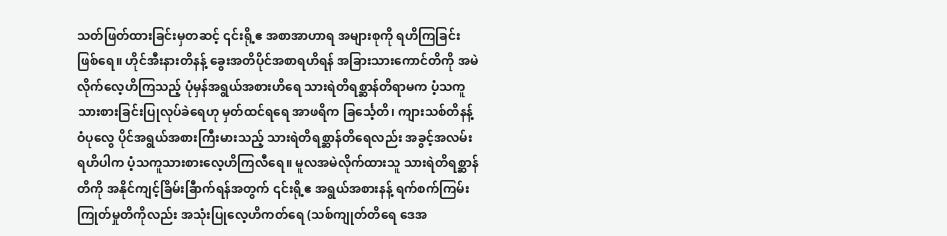သတ်ဖြတ်ထားခြင်းမှတဆင့် ၎င်းရို့ဧ အစာအာဟာရ အများစုကို ရဟိကြခြင်းဖြစ်ရေ။ ဟိုင်အီးနားတိနန့် ခွေးအတိပိုင်အစာရဟိရန် အခြားသားကောင်တိကို အမဲလိုက်လေ့ဟိကြသည့် ပုံမှန်အရွယ်အစားဟိရေ သားရဲတိရစ္ဆာန်တိရာမက ပံ့သကူသားစားခြင်းပြုလုပ်ခဲရေဟု မှတ်ထင်ရရေ အာဖရိက ခြင်္သေ့တိ၊ ကျားသစ်တိနန့် ဝံပုလွေ ပိုင်အရွယ်အစားကြီးမားသည့် သားရဲတိရစ္ဆာန်တိရေလည်း အခွင့်အလမ်းရဟိပါက ပံ့သကူသားစားလေ့ဟိကြလီရေ။ မူလအမဲလိုက်ထားသူ သားရဲတိရစ္ဆာန်တိကို အနိုင်ကျင့်ခြိမ်းခြီာက်ရန်အတွက် ၎င်းရို့ဧ အရွယ်အစားနန့် ရက်စက်ကြမ်းကြုတ်မှုတိကိုလည်း အသုံးပြုလေ့ဟိကတ်ရေ (သစ်ကျုတ်တိရေ ဒေအ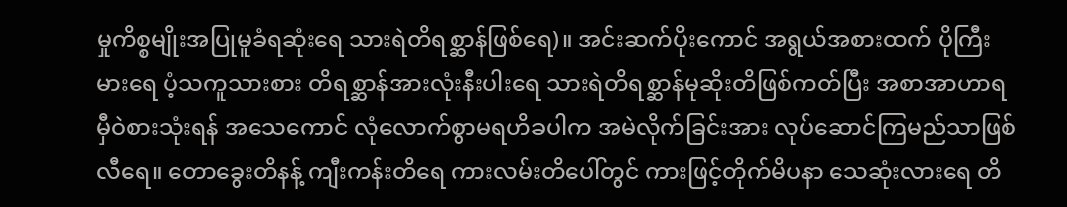မှုကိစ္စမျိုးအပြုမူခံရဆုံးရေ သားရဲတိရစ္ဆာန်ဖြစ်ရေ)။ အင်းဆက်ပိုးကောင် အရွယ်အစားထက် ပိုကြီးမားရေ ပံ့သကူသားစား တိရစ္ဆာန်အားလုံးနီးပါးရေ သားရဲတိရစ္ဆာန်မုဆိုးတိဖြစ်ကတ်ပြီး အစာအာဟာရမှီဝဲစားသုံးရန် အသေကောင် လုံလောက်စွာမရဟိခပါက အမဲလိုက်ခြင်းအား လုပ်ဆောင်ကြမည်သာဖြစ်လီရေ။ တောခွေးတိနန့် ကျီးကန်းတိရေ ကားလမ်းတိပေါ်တွင် ကားဖြင့်တိုက်မိပနာ သေဆုံးလားရေ တိ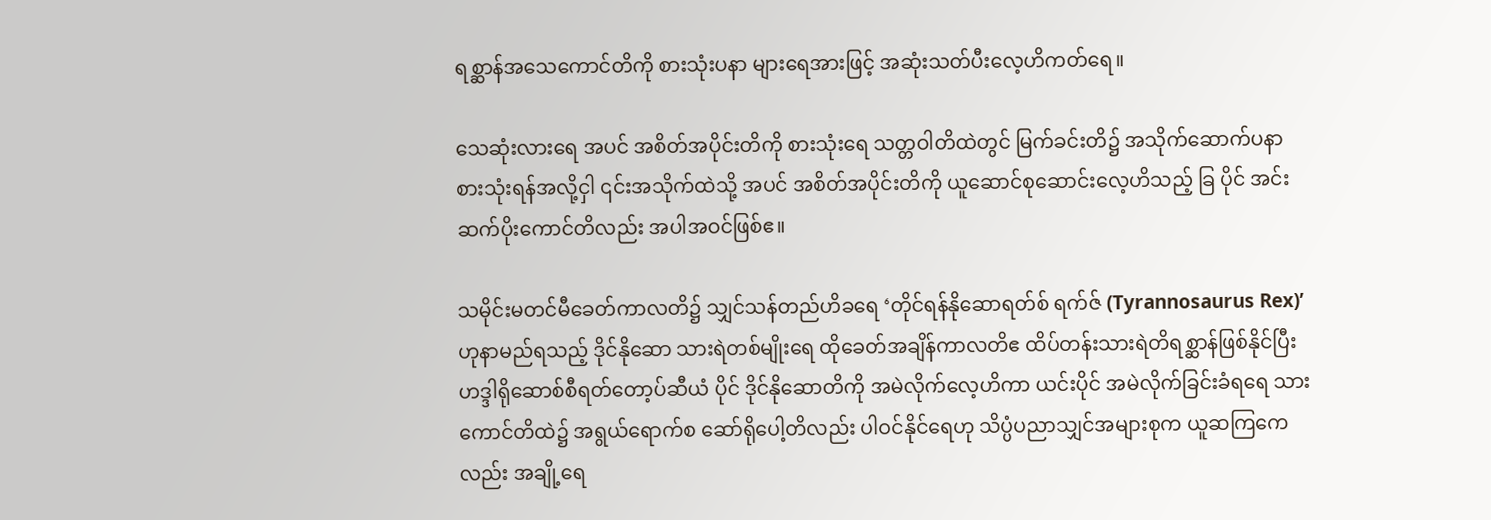ရစ္ဆာန်အသေကောင်တိကို စားသုံးပနာ များရေအားဖြင့် အဆုံးသတ်ပီးလေ့ဟိကတ်ရေ။

သေဆုံးလားရေ အပင် အစိတ်အပိုင်းတိကို စားသုံးရေ သတ္တဝါတိထဲတွင် မြက်ခင်းတိ၌ အသိုက်ဆောက်ပနာ စားသုံးရန်အလို့ငှါ ၎င်းအသိုက်ထဲသို့ အပင် အစိတ်အပိုင်းတိကို ယူဆောင်စုဆောင်းလေ့ဟိသည့် ခြ ပိုင် အင်းဆက်ပိုးကောင်တိလည်း အပါအဝင်ဖြစ်ဧ။

သမိုင်းမတင်မီခေတ်ကာလတိ၌ သျှင်သန်တည်ဟိခရေ ‘တိုင်ရန်နိုဆောရတ်စ် ရက်ဇ် (Tyrannosaurus Rex)’ ဟုနာမည်ရသည့် ဒိုင်နိုဆော သားရဲတစ်မျိုးရေ ထိုခေတ်အချိန်ကာလတိဧ ထိပ်တန်းသားရဲတိရစ္ဆာန်ဖြစ်နိုင်ပြီး ဟဒ္ဒါရိုဆောစ်စီရတ်တော့ပ်ဆီယံ ပိုင် ဒိုင်နိုဆောတိကို အမဲလိုက်လေ့ဟိကာ ယင်းပိုင် အမဲလိုက်ခြင်းခံရရေ သားကောင်တိထဲ၌ အရွယ်ရောက်စ ဆော်ရိုပေါ့တိလည်း ပါဝင်နိုင်ရေဟု သိပ္ပံပညာသျှင်အများစုက ယူဆကြကေလည်း အချို့ရေ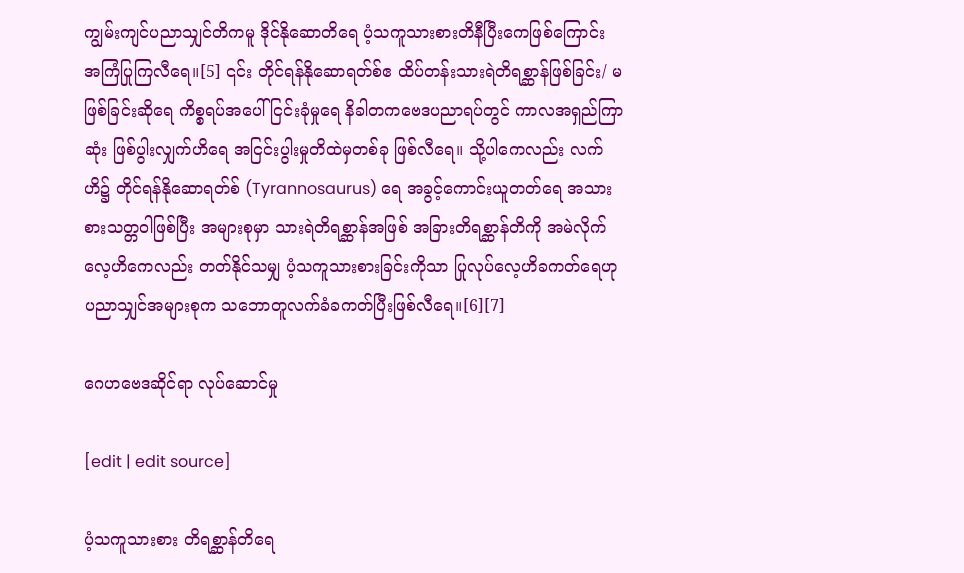ကျွမ်းကျင်ပညာသျှင်တိကမူ ဒိုင်နိုဆောတိရေ ပံ့သကူသားစားတိနီပြီးကေဖြစ်ကြောင်း အကြံပြုကြလီရေ။[5] ၎င်း တိုင်ရန်နိုဆောရတ်စ်ဧ ထိပ်တန်းသားရဲတိရစ္ဆာန်ဖြစ်ခြင်း/ မဖြစ်ခြင်းဆိုရေ ကိစ္စရပ်အပေါ် ငြင်းခုံမှုရေ နိခါတကဗေဒပညာရပ်တွင် ကာလအရှည်ကြာဆုံး ဖြစ်ပွါးလျှက်ဟိရေ အငြင်းပွါးမှုတိထဲမှတစ်ခု ဖြစ်လီရေ။ သို့ပါကေလည်း လက်ဟိ၌ တိုင်ရန်နိုဆောရတ်စ် (Tyrannosaurus) ရေ အခွင့်ကောင်းယူတတ်ရေ အသားစားသတ္တဝါဖြစ်ပြီး အများစုမှာ သားရဲတိရစ္ဆာန်အဖြစ် အခြားတိရစ္ဆာန်တိကို အမဲလိုက်လေ့ဟိကေလည်း တတ်နိုင်သမျှ ပံ့သကူသားစားခြင်းကိုသာ ပြုလုပ်လေ့ဟိခကတ်ရေဟု ပညာသျှင်အများစုက သဘောတူလက်ခံခကတ်ပြီးဖြစ်လီရေ။[6][7]

ဂေဟဗေဒဆိုင်ရာ လုပ်ဆောင်မှု

[edit | edit source]

ပံ့သကူသားစား တိရစ္ဆာန်တိရေ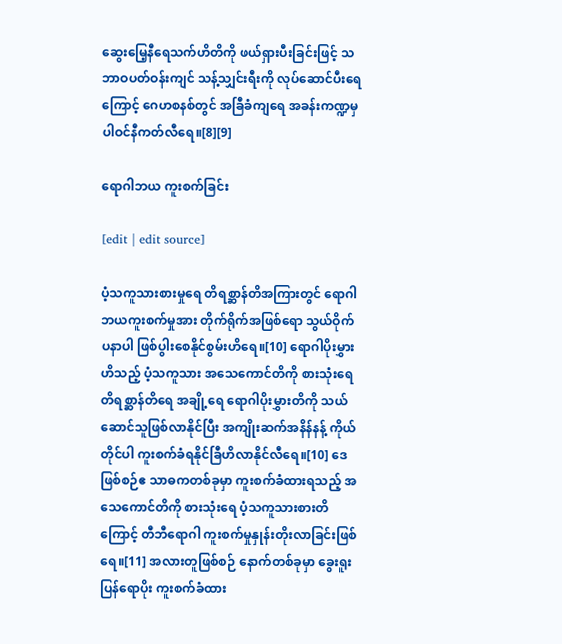ဆွေးမြေ့နီရေသက်ဟိတိကို ဖယ်ရှားပီးခြင်းဖြင့် သဘာဝပတ်ဝန်းကျင် သန့်သျှင်းရီးကို လုပ်ဆောင်ပီးရေကြောင့် ဂေဟစနစ်တွင် အခြီခံကျရေ အခန်းကဏ္ဍမှပါဝင်နီကတ်လီရေ။[8][9]

ရောဂါဘယ ကူးစက်ခြင်း

[edit | edit source]

ပံ့သကူသားစားမှုရေ တိရစ္ဆာန်တိအကြားတွင် ရောဂါဘယကူးစက်မှုအား တိုက်ရိုက်အဖြစ်ရော သွယ်ဝိုက်ပနာပါ ဖြစ်ပွါးစေနိုင်စွမ်းဟိရေ။[10] ရောဂါပိုးမွှားဟိသည့် ပံ့သကူသား အသေကောင်တိကို စားသုံးရေ တိရစ္ဆာန်တိရေ အချို့ရေ ရောဂါပိုးမွှားတိကို သယ်ဆောင်သူဖြစ်လာနိုင်ပြီး အကျိုးဆက်အနိန်နန့် ကိုယ်တိုင်ပါ ကူးစက်ခံရနိုင်ခြီဟိလာနိုင်လီရေ။[10] ဒေဖြစ်စဉ်ဧ သာဓကတစ်ခုမှာ ကူးစက်ခံထားရသည့် အသေကောင်တိကို စားသုံးရေ ပံ့သကူသားစားတိကြောင့် တီဘီရောဂါ ကူးစက်မှုနှုန်းတိုးလာခြင်းဖြစ်ရေ။[11] အလားတူဖြစ်စဉ် နောက်တစ်ခုမှာ ခွေးရူးပြန်ရောပိုး ကူးစက်ခံထား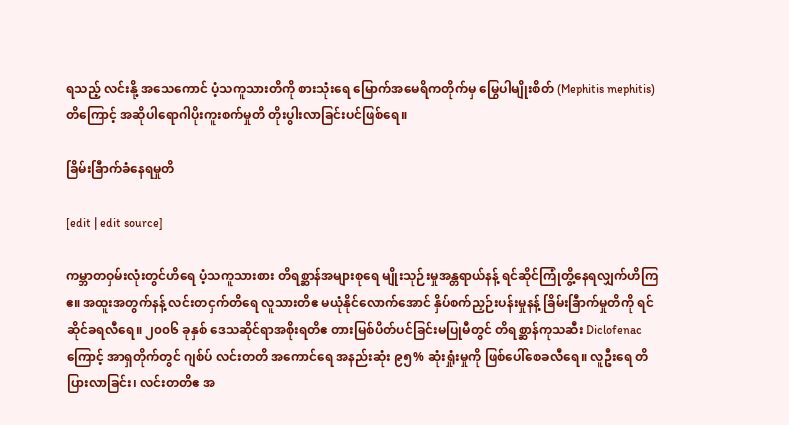ရသည့် လင်းနို့ အသေကောင် ပံ့သကူသားတိကို စားသုံးရေ မြောက်အမေရိကတိုက်မှ မြွေပါမျိုးစိတ် (Mephitis mephitis) တိကြောင့် အဆိုပါရောဂါပိုးကူးစက်မှုတိ တိုးပွါးလာခြင်းပင်ဖြစ်ရေ။

ခြိမ်းခြီာက်ခံနေရမှုတိ

[edit | edit source]

ကမ္ဘာတဝှမ်းလုံးတွင်ဟိရေ ပံ့သကူသားစား တိရစ္ဆာန်အများစုရေ မျိုးသုဉ်းမှုအန္တရာယ်နန့် ရင်ဆိုင်ကြုံတွိ့နေရလျှက်ဟိကြဧ။ အထူးအတွက်နန့် လင်းတငှက်တိရေ လူသားတိဧ မယုံနိုင်လောက်အောင် နှိပ်စက်ညှဉ်းပန်းမှုနန့် ခြိမ်းခြီာက်မှုတိကို ရင်ဆိုင်ခရလီရေ။ ၂၀၀၆ ခုနှစ် ဒေသဆိုင်ရာအစိုးရတိဧ တားမြစ်ပိတ်ပင်ခြင်းမပြုမီတွင် တိရစ္ဆာန်ကုသဆီး Diclofenac ကြောင့် အာရှတိုက်တွင် ဂျစ်ပ် လင်းတတိ အကောင်ရေ အနည်းဆုံး ၉၅% ဆုံးရှုံးမှုကို ဖြစ်ပေါ်စေခလီရေ။ လူဦးရေ တိပြားလာခြင်း၊ လင်းတတိဧ အ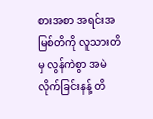စားအစာ အရင်းအမြစ်တိကို လူသားတိမှ လွန်ကဲစွာ အမဲလိုက်ခြင်းနန့် တိ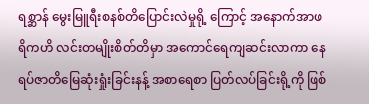ရစ္ဆာန် မွေးမြူရီးစနစ်တိပြောင်းလဲမှုရို့ ကြောင့် အနောက်အာဖရိကဟိ လင်းတမျိုးစိတ်တိမှာ အကောင်ရေကျဆင်းလာကာ နေရပ်ဇာတိမြေဆုံးရှုံးခြင်းနန့် အစာရေစာ ပြတ်လပ်ခြင်းရို့ကို ဖြစ်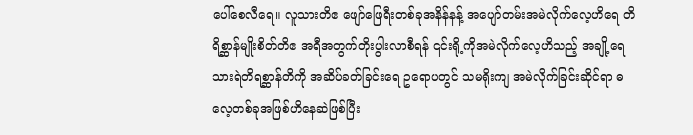ပေါ်စေလီရေ။ လူသားတိဧ ဖျော်ဖြေရီးတစ်ခုအနိန်နန့် အပျော်တမ်းအမဲလိုက်လေ့ဟိရေ တိရိစ္ဆာန်မျိုးစိတ်တိဧ အရီအတွက်တိုးပွါးလာစီရန် ၎င်းရို့ကိုအမဲလိုက်လေ့ဟိသည့် အချို့ရေ သားရဲတိရစ္ဆာန်တိကို အဆိပ်ခတ်ခြင်းရေ ဥရောပတွင် သမရိုးကျ အမဲလိုက်ခြင်းဆိုင်ရာ ဓလေ့တစ်ခုအဖြစ်ဟိနေဆဲဖြစ်ပြီး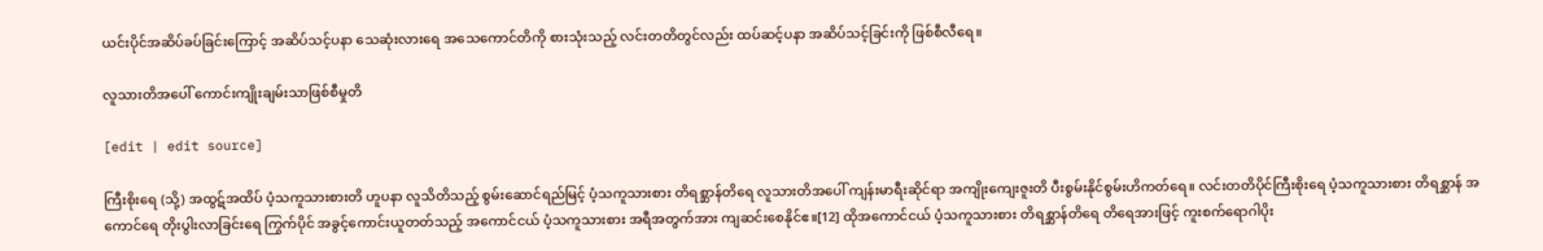ယင်းပိုင်အဆိပ်ခပ်ခြင်းကြောင့် အဆိပ်သင့်ပနာ သေဆုံးလားရေ အသေကောင်တိကို စားသုံးသည့် လင်းတတိတွင်လည်း ထပ်ဆင့်ပနာ အဆိပ်သင့်ခြင်းကို ဖြစ်စီလီရေ။

လူသားတိအပေါ် ကောင်းကျိုးချမ်းသာဖြစ်စီမှုတိ

[edit | edit source]

ကြီးစိုးရေ (သို့) အထွဋ်အထိပ် ပံ့သကူသားစားတိ ဟူပနာ လူသိတိသည့် စွမ်းဆောင်ရည်မြင့် ပံ့သကူသားစား တိရစ္ဆာန်တိရေ လူသားတိအပေါ် ကျန်းမာရီးဆိုင်ရာ အကျိုးကျေးဇူးတိ ပီးစွမ်းနိုင်စွမ်းဟိကတ်ရေ။ လင်းတတိပိုင်ကြီးစိုးရေ ပံ့သကူသားစား တိရစ္ဆာန် အကောင်ရေ တိုးပွါးလာခြင်းရေ ကြွက်ပိုင် အခွင့်ကောင်းယူတတ်သည့် အကောင်ငယ် ပံ့သကူသားစား အရီအတွက်အား ကျဆင်းစေနိုင်ဧ။[12] ထိုအကောင်ငယ် ပံ့သကူသားစား တိရစ္ဆာန်တိရေ တိရေအားဖြင့် ကူးစက်ရောဂါပိုး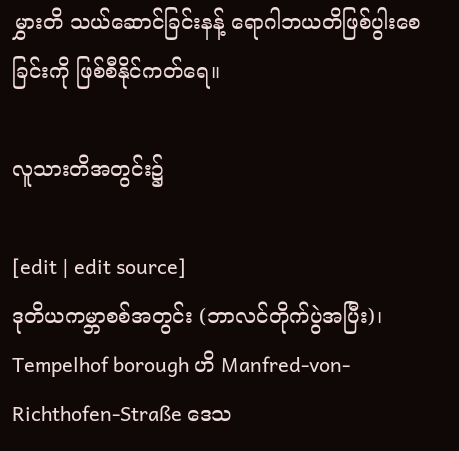မွှားတိ သယ်ဆောင်ခြင်းနန့် ရောဂါဘယတိဖြစ်ပွါးစေခြင်းကို ဖြစ်စီနိုင်ကတ်ရေ။

လူသားတိအတွင်း၌

[edit | edit source]
ဒုတိယကမ္ဘာစစ်အတွင်း (ဘာလင်တိုက်ပွဲအပြီး)၊ Tempelhof borough ဟိ Manfred-von-Richthofen-Straße ဒေသ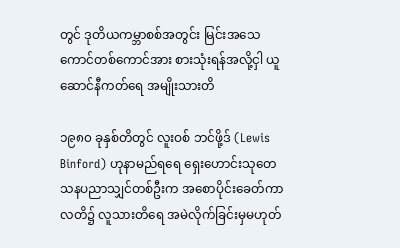တွင် ဒုတိယကမ္ဘာစစ်အတွင်း မြင်းအသေကောင်တစ်ကောင်အား စားသုံးရန်အလို့ငှါ ယူဆောင်နီကတ်ရေ အမျိုးသားတိ

၁၉၈၀ ခုနှစ်တိတွင် လူးဝစ် ဘင်ဖို့ဒ် (Lewis Binford) ဟုနာမည်ရရေ ရှေးဟောင်းသုတေသနပညာသျှင်တစ်ဦးက အစောပိုင်းခေတ်ကာလတိ၌ လူသားတိရေ အမဲလိုက်ခြင်းမှမဟုတ်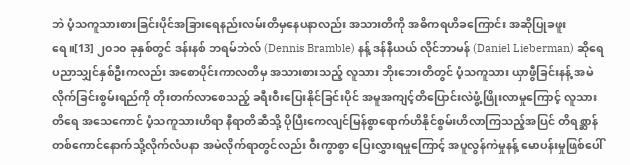ဘဲ ပံ့သကူသားစားခြင်းပိုင်အခြားရေနည်းလမ်းတိမှနေပနာလည်း အသားတိကို အဓိကရဟိခကြောင်း အဆိုပြုခဖူးရေ။[13] ၂၀၁၀ ခုနှစ်တွင် ဒန်းနစ် ဘရမ်ဘဲလ် (Dennis Bramble) နန့် ဒန်နီယယ် လိုင်ဘာမန် (Daniel Lieberman) ဆိုရေ ပညာသျှင်နှစ်ဦးကလည်း အစောပိုင်းကာလတိမှ အသားစားသည့် လူသား ဘိုးဘေးတိတွင် ပံ့သကူသား ယှာဖွီခြင်းနန့် အမဲလိုက်ခြင်းစွမ်းရည်ကို တိုးတက်လာစေသည့် ခရီးဝီးပြေးနိုင်ခြင်းပိုင် အမူအကျင့်တိပြောင်းလဲဖွံ့ဖြိုးလာမှုကြောင့် လူသားတိရေ အသေကောင် ပံ့သကူသားဟိရာ နီရာတိဆီသို့ ပိုပြီးကေလျင်မြန်စွာရောက်ဟိနိုင်စွမ်းဟိလာကြသည့်အပြင် တိရစ္ဆာန်တစ်ကောင်နောက်သို့လိုက်လံပနာ အမဲလိုက်ရာတွင်လည်း ဝီးကွာစွာ ပြေးလွှားရမှုကြောင့် အပူလွန်ကဲမှုနန့် မောပန်းမှုဖြစ်ပေါ်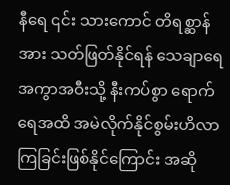နီရေ ၎င်း သားကောင် တိရစ္ဆာန်အား သတ်ဖြတ်နိုင်ရန် သေချာရေ အကွာအဝီးသို့ နီးကပ်စွာ ရောက်ရေအထိ အမဲလိုက်နိုင်စွမ်းဟိလာကြခြင်းဖြစ်နိုင်ကြောင်း အဆို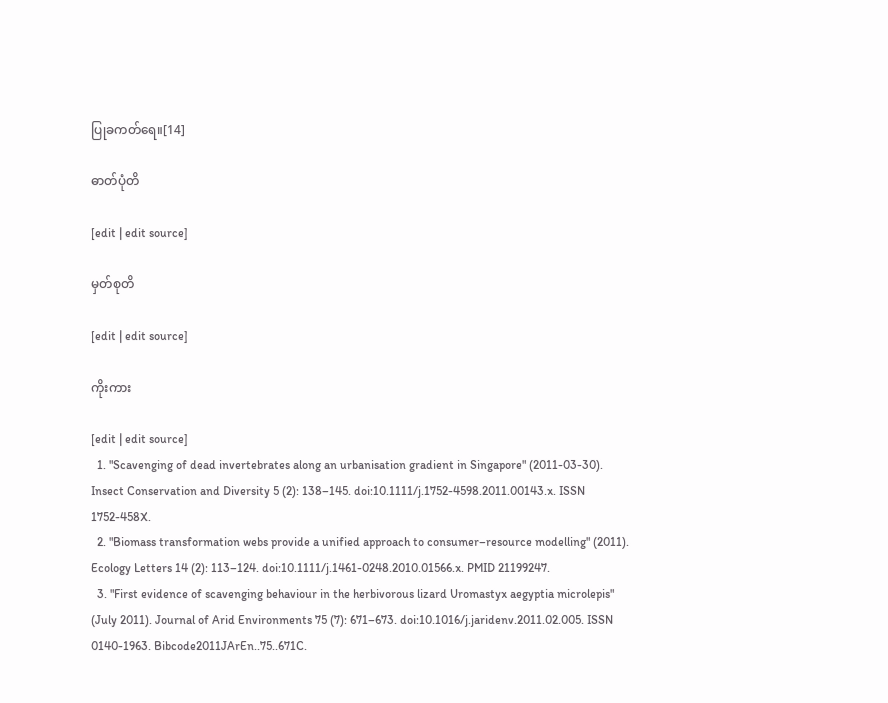ပြုခကတ်ရေ။[14]

ဓာတ်ပုံတိ

[edit | edit source]

မှတ်စုတိ

[edit | edit source]

ကိုးကား

[edit | edit source]
  1. "Scavenging of dead invertebrates along an urbanisation gradient in Singapore" (2011-03-30). Insect Conservation and Diversity 5 (2): 138–145. doi:10.1111/j.1752-4598.2011.00143.x. ISSN 1752-458X.
  2. "Biomass transformation webs provide a unified approach to consumer–resource modelling" (2011). Ecology Letters 14 (2): 113–124. doi:10.1111/j.1461-0248.2010.01566.x. PMID 21199247.
  3. "First evidence of scavenging behaviour in the herbivorous lizard Uromastyx aegyptia microlepis" (July 2011). Journal of Arid Environments 75 (7): 671–673. doi:10.1016/j.jaridenv.2011.02.005. ISSN 0140-1963. Bibcode2011JArEn..75..671C.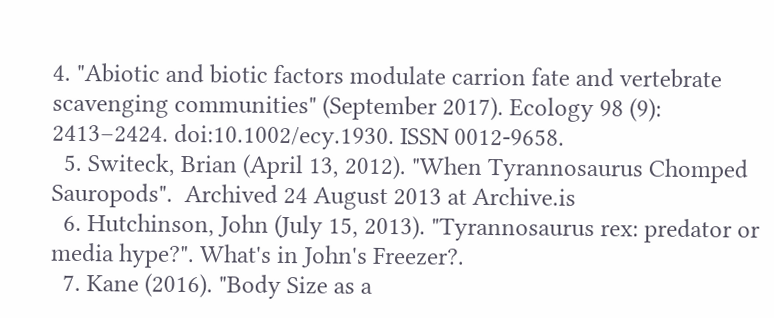4. "Abiotic and biotic factors modulate carrion fate and vertebrate scavenging communities" (September 2017). Ecology 98 (9): 2413–2424. doi:10.1002/ecy.1930. ISSN 0012-9658.
  5. Switeck, Brian (April 13, 2012). "When Tyrannosaurus Chomped Sauropods".  Archived 24 August 2013 at Archive.is
  6. Hutchinson, John (July 15, 2013). "Tyrannosaurus rex: predator or media hype?". What's in John's Freezer?.
  7. Kane (2016). "Body Size as a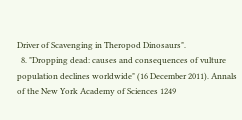Driver of Scavenging in Theropod Dinosaurs".
  8. "Dropping dead: causes and consequences of vulture population declines worldwide" (16 December 2011). Annals of the New York Academy of Sciences 1249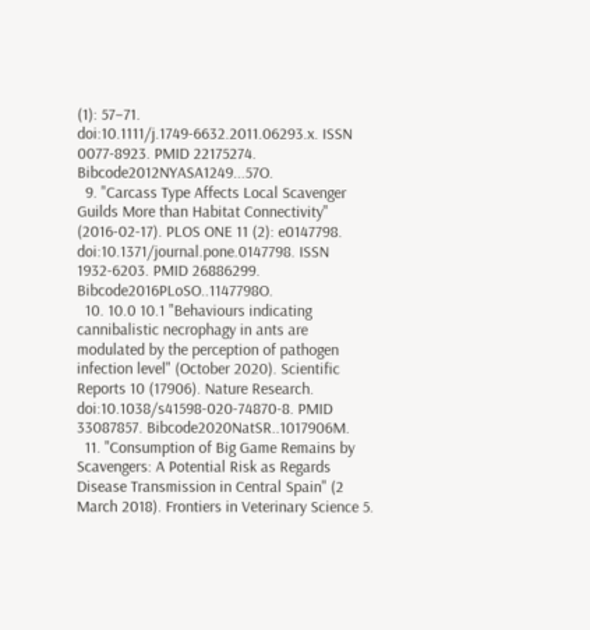(1): 57–71. doi:10.1111/j.1749-6632.2011.06293.x. ISSN 0077-8923. PMID 22175274. Bibcode2012NYASA1249...57O.
  9. "Carcass Type Affects Local Scavenger Guilds More than Habitat Connectivity" (2016-02-17). PLOS ONE 11 (2): e0147798. doi:10.1371/journal.pone.0147798. ISSN 1932-6203. PMID 26886299. Bibcode2016PLoSO..1147798O.
  10. 10.0 10.1 "Behaviours indicating cannibalistic necrophagy in ants are modulated by the perception of pathogen infection level" (October 2020). Scientific Reports 10 (17906). Nature Research. doi:10.1038/s41598-020-74870-8. PMID 33087857. Bibcode2020NatSR..1017906M.
  11. "Consumption of Big Game Remains by Scavengers: A Potential Risk as Regards Disease Transmission in Central Spain" (2 March 2018). Frontiers in Veterinary Science 5.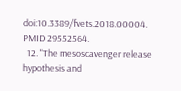doi:10.3389/fvets.2018.00004. PMID 29552564.
  12. "The mesoscavenger release hypothesis and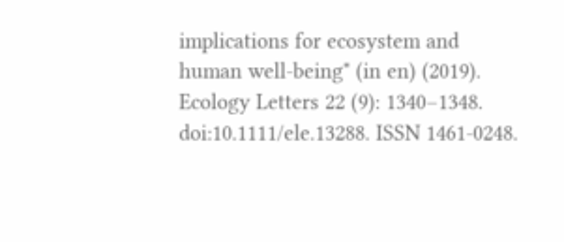implications for ecosystem and human well-being" (in en) (2019). Ecology Letters 22 (9): 1340–1348. doi:10.1111/ele.13288. ISSN 1461-0248.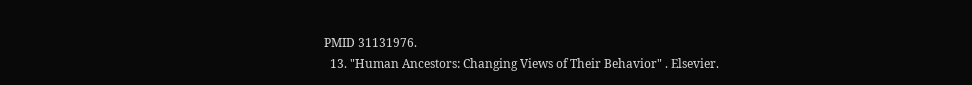PMID 31131976.
  13. "Human Ancestors: Changing Views of Their Behavior" . Elsevier.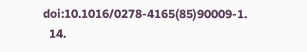doi:10.1016/0278-4165(85)90009-1.
  14.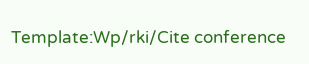Template:Wp/rki/Cite conference